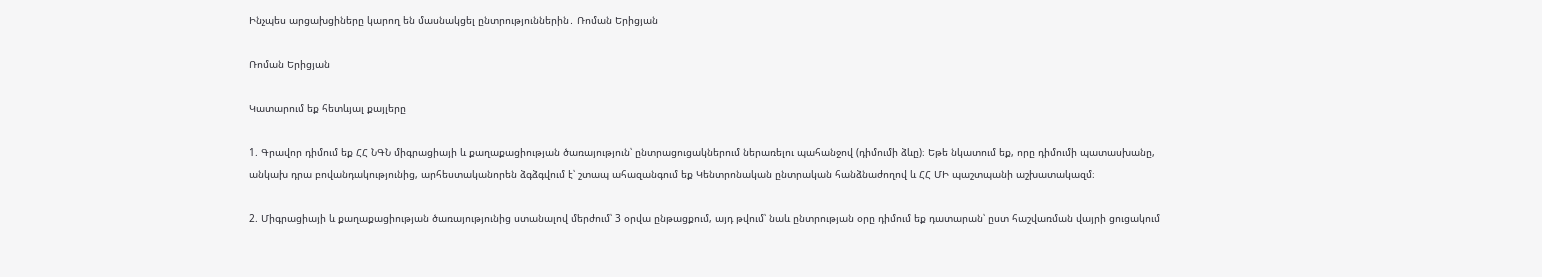Ինչպես արցախցիները կարող են մասնակցել ընտրություններին․ Ռոման Երիցյան

Ռոման Երիցյան

Կատարում եք հետևյալ քայլերը

1. Գրավոր դիմում եք ՀՀ ՆԳՆ միգրացիայի և քաղաքացիության ծառայություն՝ ընտրացուցակներում ներառելու պահանջով (դիմումի ձևը)։ Եթե նկատում եք, որը դիմումի պատասխանը, անկախ դրա բովանդակությունից, արհեստականորեն ձգձգվում է՝ շտապ ահազանգում եք Կենտրոնական ընտրական հանձնաժողով և ՀՀ ՄԻ պաշտպանի աշխատակազմ։

2. Միգրացիայի և քաղաքացիության ծառայությունից ստանալով մերժում՝ 3 օրվա ընթացքում, այդ թվում՝ նաև ընտրության օրը դիմում եք դատարան՝ ըստ հաշվառման վայրի ցուցակում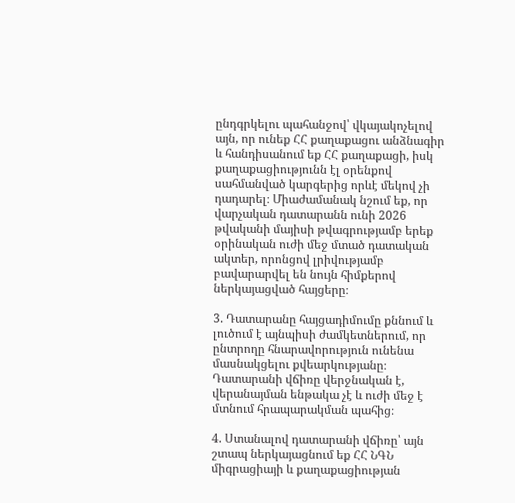ընդգրկելու պահանջով՝ վկայակոչելով այն, որ ունեք ՀՀ քաղաքացու անձնագիր և հանդիսանում եք ՀՀ քաղաքացի, իսկ քաղաքացիությունն էլ օրենքով սահմանված կարգերից որևէ մեկով չի դադարել։ Միաժամանակ նշում եք, որ վարչական դատարանն ունի 2026 թվականի մայիսի թվագրությամբ երեք օրինական ուժի մեջ մտած դատական ակտեր, որոնցով լրիվությամբ բավարարվել են նույն հիմքերով ներկայացված հայցերը։

3. Դատարանը հայցադիմումը քննում և լուծում է այնպիսի ժամկետներում, որ ընտրողը հնարավորություն ունենա մասնակցելու քվեարկությանը։ Դատարանի վճիռը վերջնական է, վերանայման ենթակա չէ և ուժի մեջ է մտնում հրապարակման պահից։

4. Ստանալով դատարանի վճիռը՝ այն շտապ ներկայացնում եք ՀՀ ՆԳՆ միգրացիայի և քաղաքացիության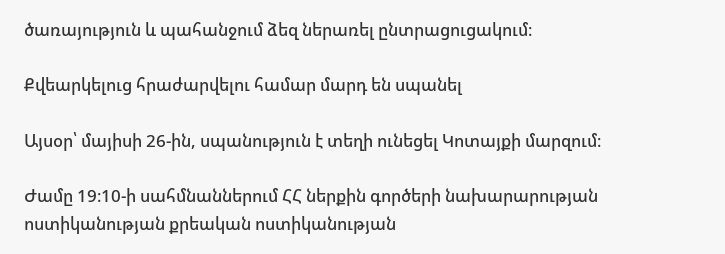ծառայություն և պահանջում ձեզ ներառել ընտրացուցակում։

Քվեարկելուց հրաժարվելու համար մարդ են սպանել

Այսօր՝ մայիսի 26-ին, սպանություն է տեղի ունեցել Կոտայքի մարզում։

Ժամը 19։10-ի սահմնաններում ՀՀ ներքին գործերի նախարարության ոստիկանության քրեական ոստիկանության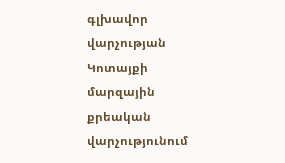գլխավոր վարչության Կոտայքի մարզային քրեական վարչությունում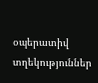օպերատիվ տղեկություններ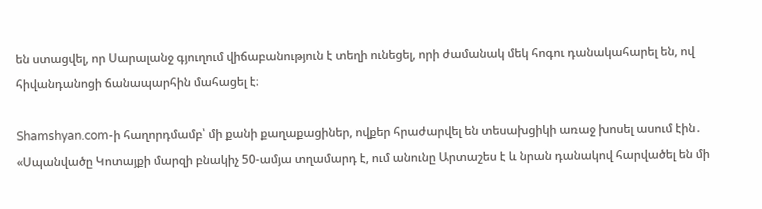են ստացվել, որ Սարալանջ գյուղում վիճաբանություն է տեղի ունեցել, որի ժամանակ մեկ հոգու դանակահարել են, ով հիվանդանոցի ճանապարհին մահացել է։

Shamshyan.com-ի հաղորդմամբ՝ մի քանի քաղաքացիներ, ովքեր հրաժարվել են տեսախցիկի առաջ խոսել ասում էին․ «Սպանվածը Կոտայքի մարզի բնակիչ 50-ամյա տղամարդ է, ում անունը Արտաշես է և նրան դանակով հարվածել են մի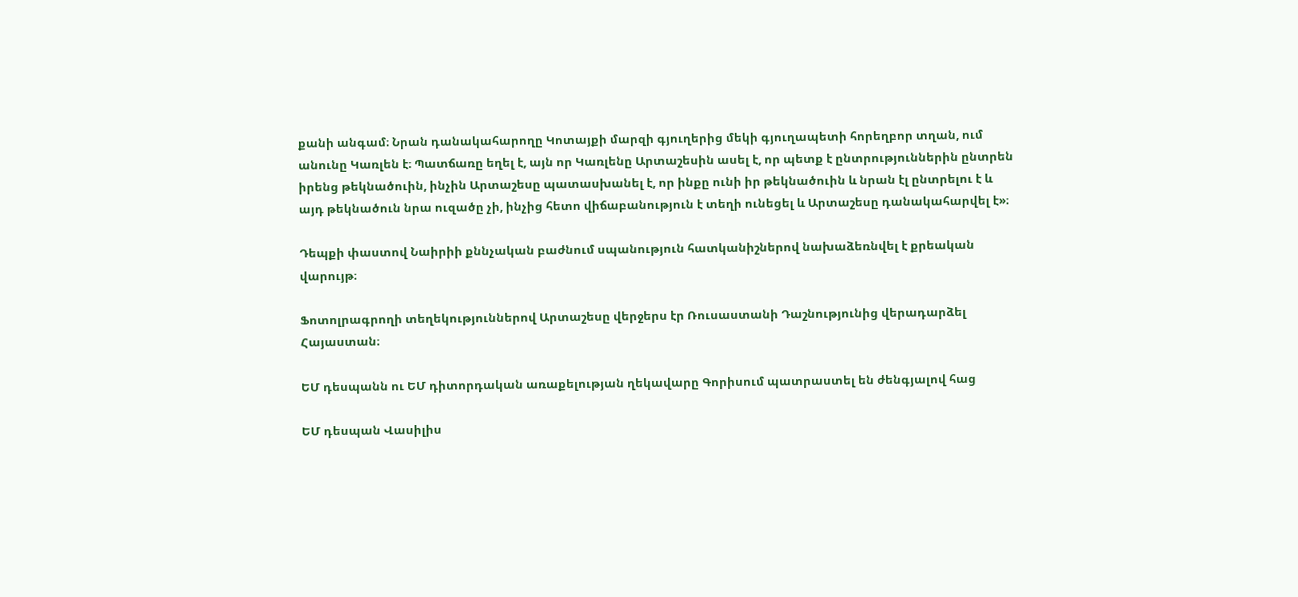քանի անգամ։ Նրան դանակահարողը Կոտայքի մարզի գյուղերից մեկի գյուղապետի հորեղբոր տղան, ում անունը Կառլեն է։ Պատճառը եղել է, այն որ Կառլենը Արտաշեսին ասել է, որ պետք է ընտրություններին ընտրեն իրենց թեկնածուին, ինչին Արտաշեսը պատասխանել է, որ ինքը ունի իր թեկնածուին և նրան էլ ընտրելու է և այդ թեկնածուն նրա ուզածը չի, ինչից հետո վիճաբանություն է տեղի ունեցել և Արտաշեսը դանակահարվել է»։

Դեպքի փաստով Նաիրիի քննչական բաժնում սպանություն հատկանիշներով նախաձեռնվել է քրեական վարույթ։

Ֆոտոլրագրողի տեղեկություններով Արտաշեսը վերջերս էր Ռուսաստանի Դաշնությունից վերադարձել Հայաստան։

ԵՄ դեսպանն ու ԵՄ դիտորդական առաքելության ղեկավարը Գորիսում պատրաստել են ժենգյալով հաց

ԵՄ դեսպան Վասիլիս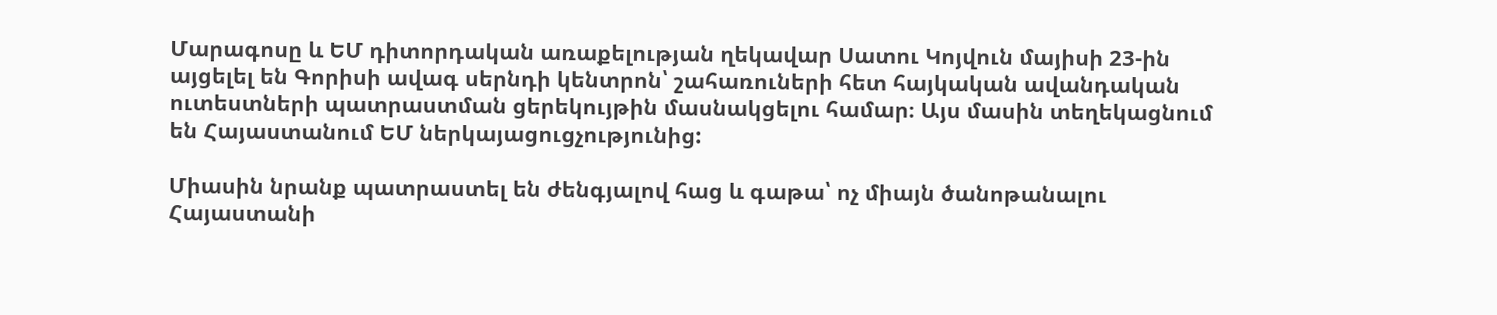Մարագոսը և ԵՄ դիտորդական առաքելության ղեկավար Սատու Կոյվուն մայիսի 23-ին այցելել են Գորիսի ավագ սերնդի կենտրոն՝ շահառուների հետ հայկական ավանդական ուտեստների պատրաստման ցերեկույթին մասնակցելու համար։ Այս մասին տեղեկացնում են Հայաստանում ԵՄ ներկայացուցչությունից:

Միասին նրանք պատրաստել են ժենգյալով հաց և գաթա՝ ոչ միայն ծանոթանալու Հայաստանի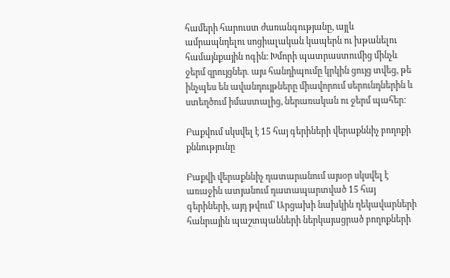համերի հարուստ ժառանգությանը, այլև ամրապնդելու սոցիալական կապերն ու խթանելու համայնքային ոգին։ Խմորի պատրաստումից մինչև ջերմ զրույցներ․ այս հանդիպումը կրկին ցույց տվեց, թե ինչպես են ավանդույթները միավորում սերունդներին և ստեղծում իմաստալից, ներառական ու ջերմ պահեր։

Բաքվում սկսվել է 15 հայ գերիների վերաքննիչ բողոքի քննությունը

Բաքվի վերաքննիչ դատարանում այսօր սկսվել է առաջին ատյանում դատապարտված 15 հայ գերիների, այդ թվում՝ Արցախի նախկին ղեկավարների հանրային պաշտպանների ներկայացրած բողոքների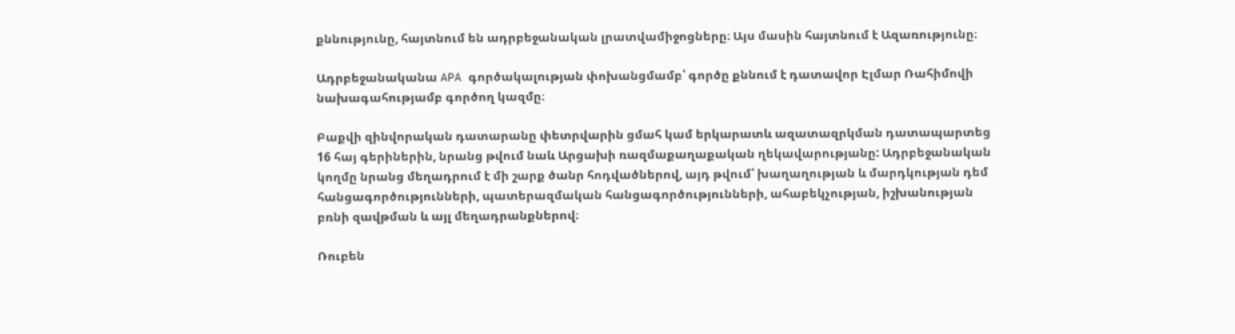քննությունը, հայտնում են ադրբեջանական լրատվամիջոցները։ Այս մասին հայտնում է Ազառությունը։

Ադրբեջանականա APA գործակալության փոխանցմամբ՝ գործը քննում է դատավոր Էլմար Ռահիմովի նախագահությամբ գործող կազմը։

Բաքվի զինվորական դատարանը փետրվարին ցմահ կամ երկարատև ազատազրկման դատապարտեց 16 հայ գերիներին, նրանց թվում նաև Արցախի ռազմաքաղաքական ղեկավարությանը: Ադրբեջանական կողմը նրանց մեղադրում է մի շարք ծանր հոդվածներով, այդ թվում՝ խաղաղության և մարդկության դեմ հանցագործությունների, պատերազմական հանցագործությունների, ահաբեկչության, իշխանության բռնի զավթման և այլ մեղադրանքներով։

Ռուբեն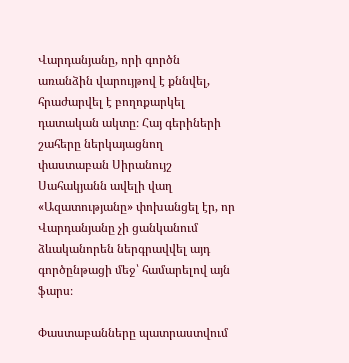Վարդանյանը, որի գործն առանձին վարույթով է քննվել, հրաժարվել է բողոքարկել դատական ակտը։ Հայ գերիների շահերը ներկայացնող փաստաբան Սիրանույշ Սահակյանն ավելի վաղ «Ազատությանը» փոխանցել էր, որ Վարդանյանը չի ցանկանում ձևականորեն ներգրավվել այդ գործընթացի մեջ՝ համարելով այն ֆարս։

Փաստաբանները պատրաստվում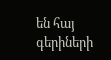են հայ գերիների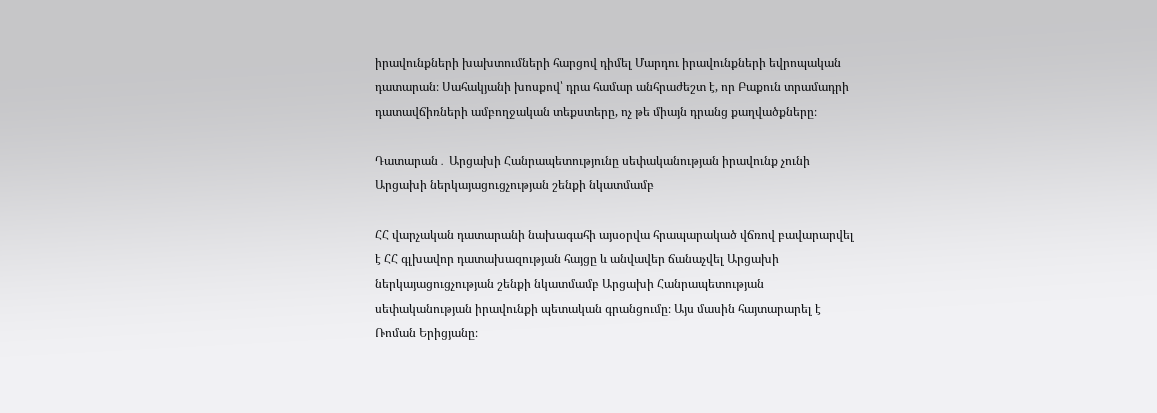իրավունքների խախտումների հարցով դիմել Մարդու իրավունքների եվրոպական դատարան։ Սահակյանի խոսքով՝ դրա համար անհրաժեշտ է, որ Բաքուն տրամադրի դատավճիռների ամբողջական տեքստերը, ոչ թե միայն դրանց քաղվածքները։

Դատարան․ Արցախի Հանրապետությունը սեփականության իրավունք չունի Արցախի ներկայացուցչության շենքի նկատմամբ

ՀՀ վարչական դատարանի նախագահի այսօրվա հրապարակած վճռով բավարարվել է ՀՀ գլխավոր դատախազության հայցը և անվավեր ճանաչվել Արցախի ներկայացուցչության շենքի նկատմամբ Արցախի Հանրապետության սեփականության իրավունքի պետական գրանցումը։ Այս մասին հայտարարել է Ռոման Երիցյանը։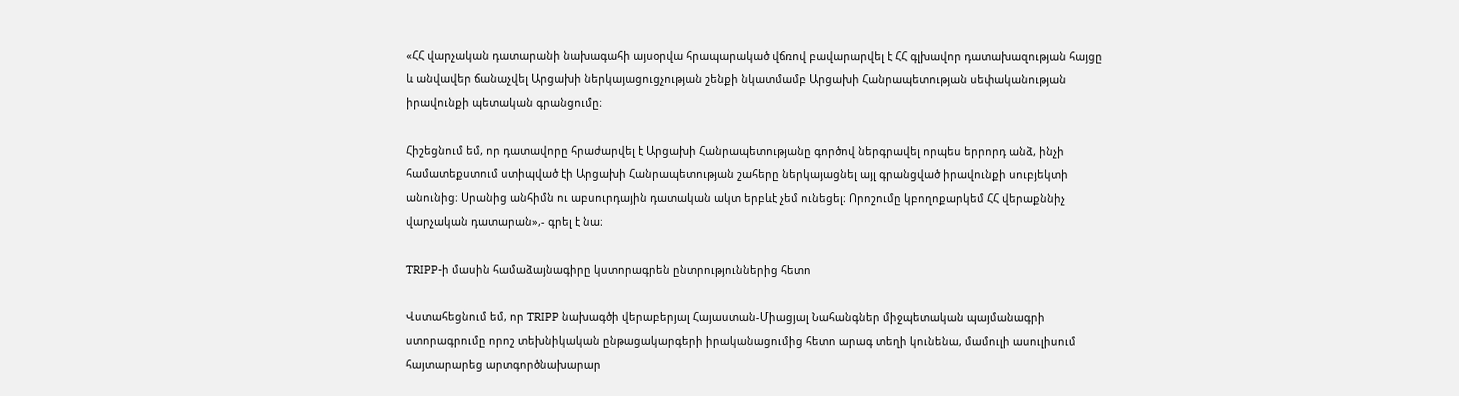«ՀՀ վարչական դատարանի նախագահի այսօրվա հրապարակած վճռով բավարարվել է ՀՀ գլխավոր դատախազության հայցը և անվավեր ճանաչվել Արցախի ներկայացուցչության շենքի նկատմամբ Արցախի Հանրապետության սեփականության իրավունքի պետական գրանցումը։

Հիշեցնում եմ, որ դատավորը հրաժարվել է Արցախի Հանրապետությանը գործով ներգրավել որպես երրորդ անձ, ինչի համատեքստում ստիպված էի Արցախի Հանրապետության շահերը ներկայացնել այլ գրանցված իրավունքի սուբյեկտի անունից։ Սրանից անհիմն ու աբսուրդային դատական ակտ երբևէ չեմ ունեցել։ Որոշումը կբողոքարկեմ ՀՀ վերաքննիչ վարչական դատարան»,- գրել է նա։

TRIPP-ի մասին համաձայնագիրը կստորագրեն ընտրություններից հետո

Վստահեցնում եմ, որ TRIPP նախագծի վերաբերյալ Հայաստան-Միացյալ Նահանգներ միջպետական պայմանագրի ստորագրումը որոշ տեխնիկական ընթացակարգերի իրականացումից հետո արագ տեղի կունենա, մամուլի ասուլիսում հայտարարեց արտգործնախարար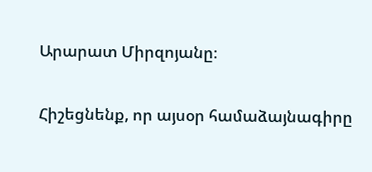Արարատ Միրզոյանը։

Հիշեցնենք, որ այսօր համաձայնագիրը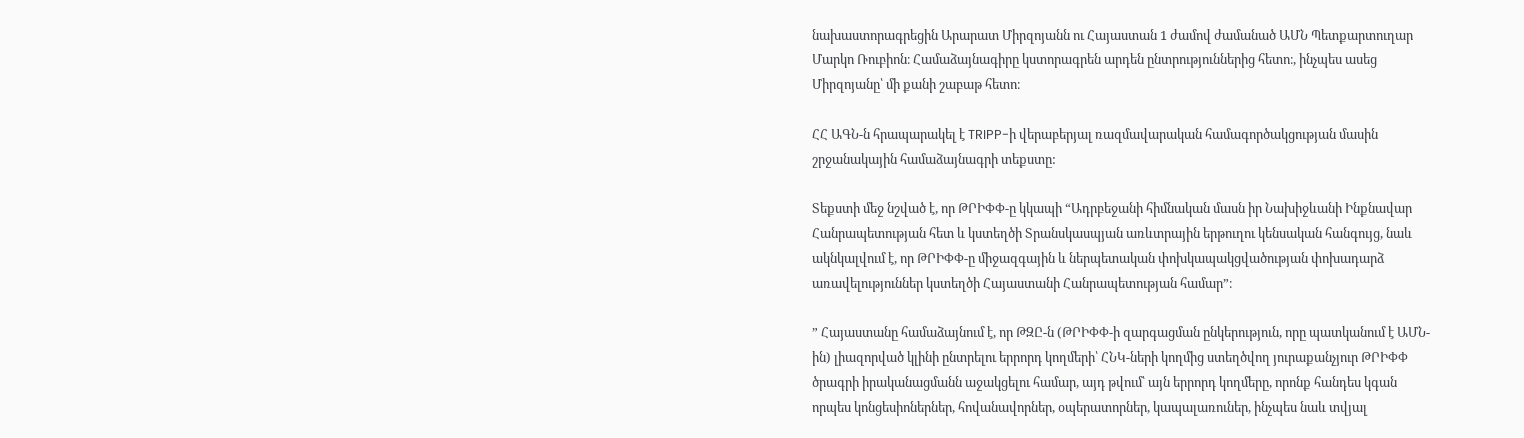նախաստորագրեցին Արարատ Միրզոյանն ու Հայաստան 1 ժամով ժամանած ԱՄՆ Պետքարտուղար Մարկո Ռուբիոն։ Համաձայնագիրը կստորագրեն արդեն ընտրություններից հետո։, ինչպես ասեց Միրզոյանը՝ մի քանի շաբաթ հետո։

ՀՀ ԱԳՆ-ն հրապարակել է TRIPP-ի վերաբերյալ ռազմավարական համագործակցության մասին շրջանակային համաձայնագրի տեքստը:

Տեքստի մեջ նշված է, որ ԹՐԻՓՓ-ը կկապի “Ադրբեջանի հիմնական մասն իր Նախիջևանի Ինքնավար Հանրապետության հետ և կստեղծի Տրանսկասպյան առևտրային երթուղու կենսական հանգույց, նաև ակնկալվում է, որ ԹՐԻՓՓ-ը միջազգային և ներպետական փոխկապակցվածության փոխադարձ առավելություններ կստեղծի Հայաստանի Հանրապետության համար”։

” Հայաստանը համաձայնում է, որ ԹԶԸ-ն (ԹՐԻՓՓ-ի զարգացման ընկերություն, որը պատկանում է ԱՄՆ-ին) լիազորված կլինի ընտրելու երրորդ կողմերի՝ ՀՆԿ-ների կողմից ստեղծվող յուրաքանչյուր ԹՐԻՓՓ ծրագրի իրականացմանն աջակցելու համար, այդ թվում՝ այն երրորդ կողմերը, որոնք հանդես կգան որպես կոնցեսիոներներ, հովանավորներ, օպերատորներ, կապալառուներ, ինչպես նաև տվյալ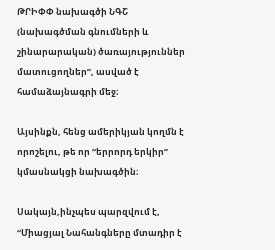ԹՐԻՓՓ նախագծի ՆԳՇ (նախագծման գնումների և շինարարական) ծառայություններ մատուցողներ”, ասված է համաձայնագրի մեջ։

Այսինքն, հենց ամերիկյան կողմն է որոշելու, թե որ “երրորդ երկիր” կմասնակցի նախագծին։

Սակայն,ինչպես պարզվում է, “Միացյալ Նահանգները մտադիր է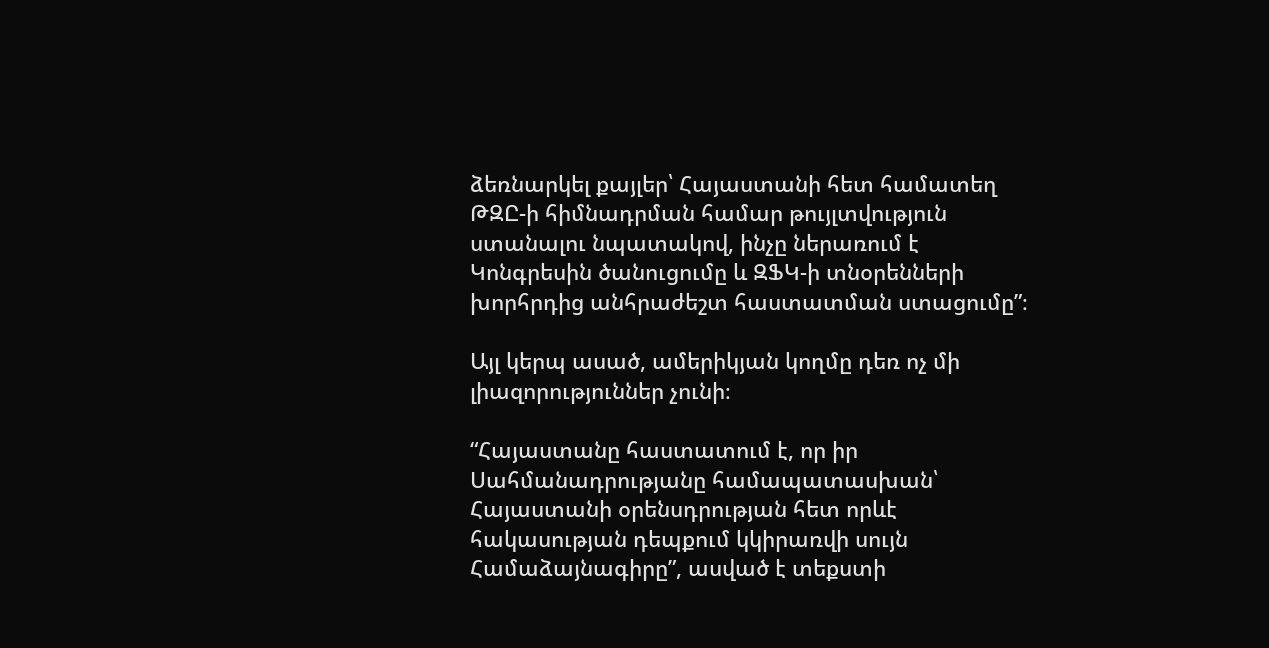ձեռնարկել քայլեր՝ Հայաստանի հետ համատեղ ԹԶԸ-ի հիմնադրման համար թույլտվություն ստանալու նպատակով, ինչը ներառում է Կոնգրեսին ծանուցումը և ԶՖԿ-ի տնօրենների խորհրդից անհրաժեշտ հաստատման ստացումը”։

Այլ կերպ ասած, ամերիկյան կողմը դեռ ոչ մի լիազորություններ չունի։

“Հայաստանը հաստատում է, որ իր Սահմանադրությանը համապատասխան՝ Հայաստանի օրենսդրության հետ որևէ հակասության դեպքում կկիրառվի սույն Համաձայնագիրը”, ասված է տեքստի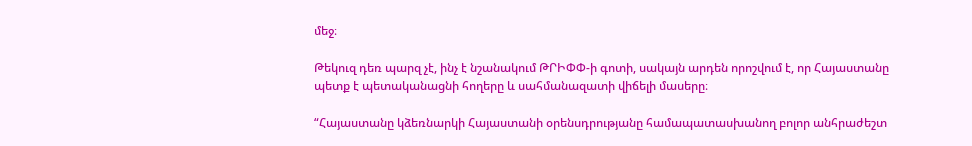մեջ։

Թեկուզ դեռ պարզ չէ, ինչ է նշանակում ԹՐԻՓՓ-ի գոտի, սակայն արդեն որոշվում է, որ Հայաստանը պետք է պետականացնի հողերը և սահմանազատի վիճելի մասերը։

“Հայաստանը կձեռնարկի Հայաստանի օրենսդրությանը համապատասխանող բոլոր անհրաժեշտ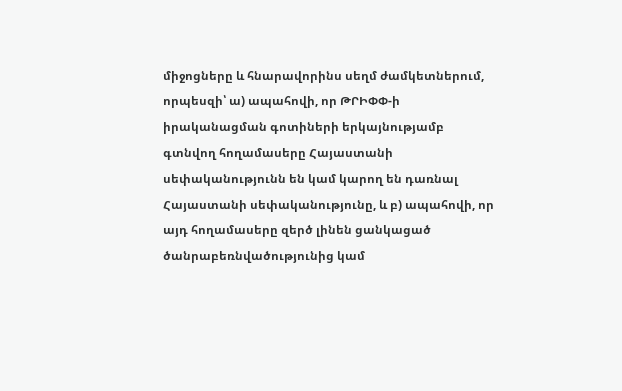միջոցները և հնարավորինս սեղմ ժամկետներում, որպեսզի՝ ա) ապահովի, որ ԹՐԻՓՓ-ի իրականացման գոտիների երկայնությամբ գտնվող հողամասերը Հայաստանի սեփականությունն են կամ կարող են դառնալ Հայաստանի սեփականությունը, և բ) ապահովի, որ այդ հողամասերը զերծ լինեն ցանկացած ծանրաբեռնվածությունից կամ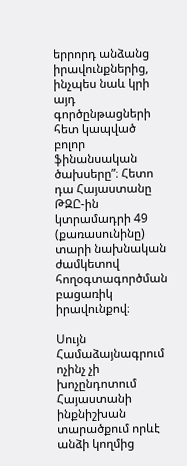երրորդ անձանց իրավունքներից, ինչպես նաև կրի այդ գործընթացների հետ կապված բոլոր ֆինանսական ծախսերը”։ Հետո դա Հայաստանը ԹԶԸ-ին կտրամադրի 49 (քառասունինը) տարի նախնական ժամկետով հողօգտագործման բացառիկ իրավունքով։

Սույն Համաձայնագրում ոչինչ չի խոչընդոտում Հայաստանի ինքնիշխան տարածքում որևէ անձի կողմից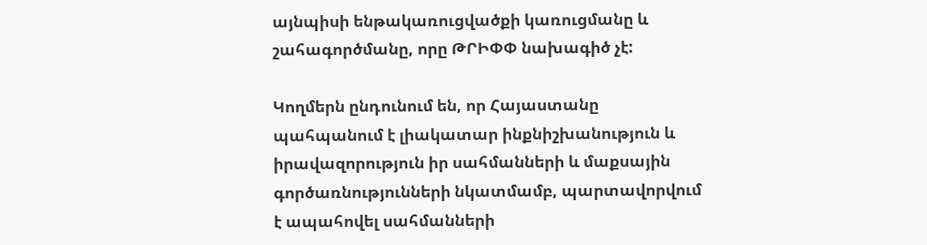այնպիսի ենթակառուցվածքի կառուցմանը և շահագործմանը, որը ԹՐԻՓՓ նախագիծ չէ:

Կողմերն ընդունում են, որ Հայաստանը պահպանում է լիակատար ինքնիշխանություն և իրավազորություն իր սահմանների և մաքսային գործառնությունների նկատմամբ, պարտավորվում է ապահովել սահմանների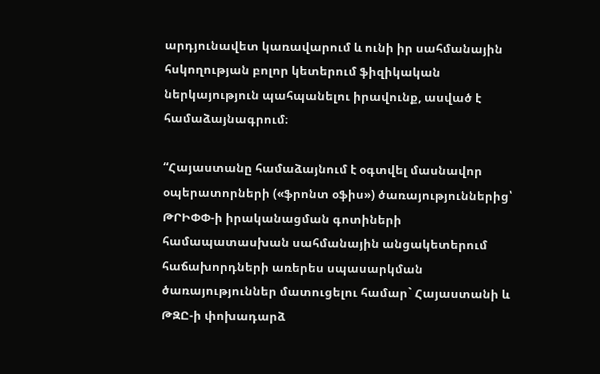արդյունավետ կառավարում և ունի իր սահմանային հսկողության բոլոր կետերում ֆիզիկական ներկայություն պահպանելու իրավունք, ասված է համաձայնագրում։

“Հայաստանը համաձայնում է օգտվել մասնավոր օպերատորների («ֆրոնտ օֆիս») ծառայություններից՝ ԹՐԻՓՓ-ի իրականացման գոտիների համապատասխան սահմանային անցակետերում հաճախորդների առերես սպասարկման ծառայություններ մատուցելու համար` Հայաստանի և ԹԶԸ-ի փոխադարձ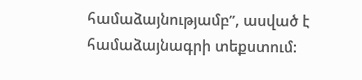համաձայնությամբ”, ասված է համաձայնագրի տեքստում: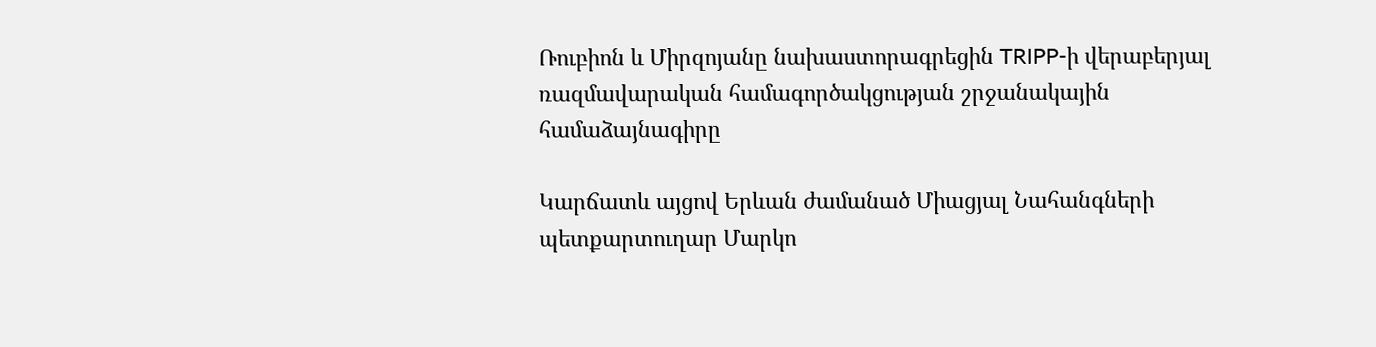Ռուբիոն և Միրզոյանը նախաստորագրեցին TRIPP-ի վերաբերյալ ռազմավարական համագործակցության շրջանակային համաձայնագիրը

Կարճատև այցով Երևան ժամանած Միացյալ Նահանգների պետքարտուղար Մարկո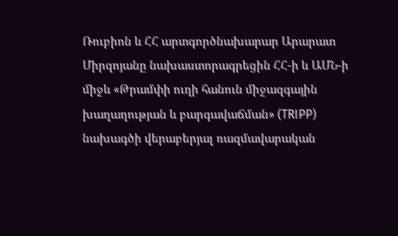Ռուբիոն և ՀՀ արտգործնախարար Արարատ Միրզոյանը նախաստորագրեցին ՀՀ-ի և ԱՄՆ-ի միջև «Թրամփի ուղի հանուն միջազգային խաղաղության և բարգավաճման» (TRIPP) նախագծի վերաբերյալ ռազմավարական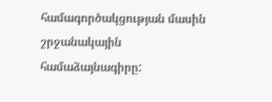համագործակցության մասին շրջանակային համաձայնագիրը: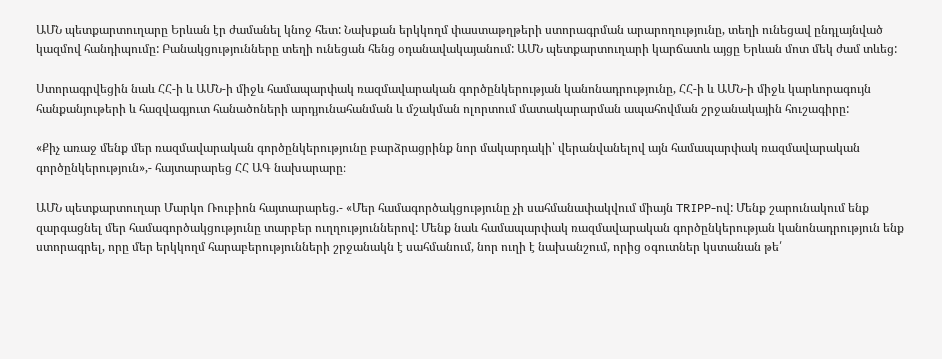ԱՄՆ պետքարտուղարը Երևան էր ժամանել կնոջ հետ: Նախքան երկկողմ փաստաթղթերի ստորագրման արարողությունը, տեղի ունեցավ ընդլայնված կազմով հանդիպումը: Բանակցությունները տեղի ունեցան հենց օդանավակայանում: ԱՄՆ պետքարտուղարի կարճատև այցը Երևան մոտ մեկ ժամ տևեց:

Ստորագրվեցին նաև ՀՀ-ի և ԱՄՆ-ի միջև համապարփակ ռազմավարական գործընկերության կանոնադրությունը, ՀՀ-ի և ԱՄՆ-ի միջև կարևորագույն հանքանյութերի և հազվագյուտ հանածոների արդյունահանման և մշակման ոլորտում մատակարարման ապահովման շրջանակային հուշագիրը:

«Քիչ առաջ մենք մեր ռազմավարական գործընկերությունը բարձրացրինք նոր մակարդակի՝ վերանվանելով այն համապարփակ ռազմավարական գործընկերություն»,- հայտարարեց ՀՀ ԱԳ նախարարը։

ԱՄՆ պետքարտուղար Մարկո Ռուբիոն հայտարարեց.- «Մեր համագործակցությունը չի սահմանափակվում միայն TRIPP-ով: Մենք շարունակում ենք զարգացնել մեր համագործակցությունը տարբեր ուղղություններով: Մենք նաև համապարփակ ռազմավարական գործընկերության կանոնադրություն ենք ստորագրել, որը մեր երկկողմ հարաբերությունների շրջանակն է սահմանում, նոր ուղի է նախանշում, որից օգուտներ կստանան թե՛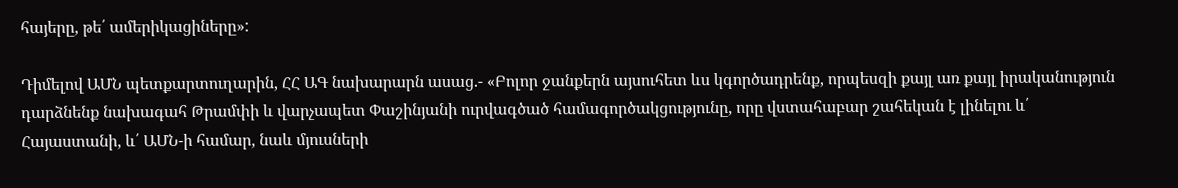հայերը, թե՛ ամերիկացիները»:

Դիմելով ԱՄՆ պետքարտուղարին, ՀՀ ԱԳ նախարարն ասաց.- «Բոլոր ջանքերն այսուհետ ևս կգործադրենք, որպեսզի քայլ առ քայլ իրականություն դարձնենք նախագահ Թրամփի և վարչապետ Փաշինյանի ուրվագծած համագործակցությունը, որը վստահաբար շահեկան է լինելու և՛ Հայաստանի, և՛ ԱՄՆ-ի համար, նաև մյուսների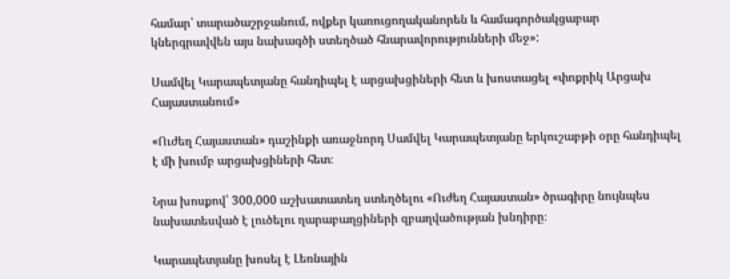համար՝ տարածաշրջանում, ովքեր կառուցողականորեն և համագործակցաբար կներգրավվեն այս նախագծի ստեղծած հնարավորությունների մեջ»:

Սամվել Կարապետյանը հանդիպել է արցախցիների հետ և խոստացել «փոքրիկ Արցախ Հայաստանում»

«Ուժեղ Հայաստան» դաշինքի առաջնորդ Սամվել Կարապետյանը երկուշաբթի օրը հանդիպել է մի խումբ արցախցիների հետ։

Նրա խոսքով՝ 300,000 աշխատատեղ ստեղծելու «Ուժեղ Հայաստան» ծրագիրը նույնպես նախատեսված է լուծելու ղարաբաղցիների զբաղվածության խնդիրը։

Կարապետյանը խոսել է Լեռնային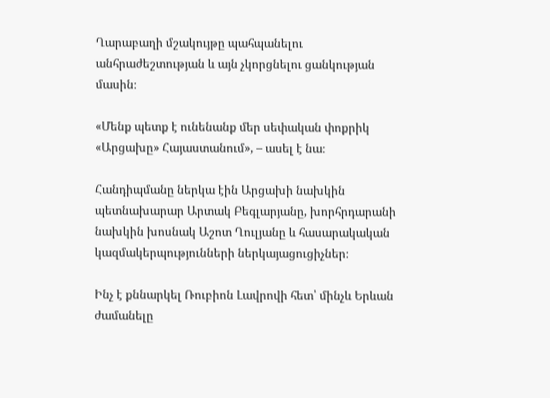Ղարաբաղի մշակույթը պահպանելու անհրաժեշտության և այն չկորցնելու ցանկության մասին։

«Մենք պետք է ունենանք մեր սեփական փոքրիկ «Արցախը» Հայաստանում», – ասել է նա։

Հանդիպմանը ներկա էին Արցախի նախկին պետնախարար Արտակ Բեգլարյանը, խորհրդարանի նախկին խոսնակ Աշոտ Ղուլյանը և հասարակական կազմակերպությունների ներկայացուցիչներ։

Ինչ է քննարկել Ռուբիոն Լավրովի հետ՝ մինչև Երևան ժամանելը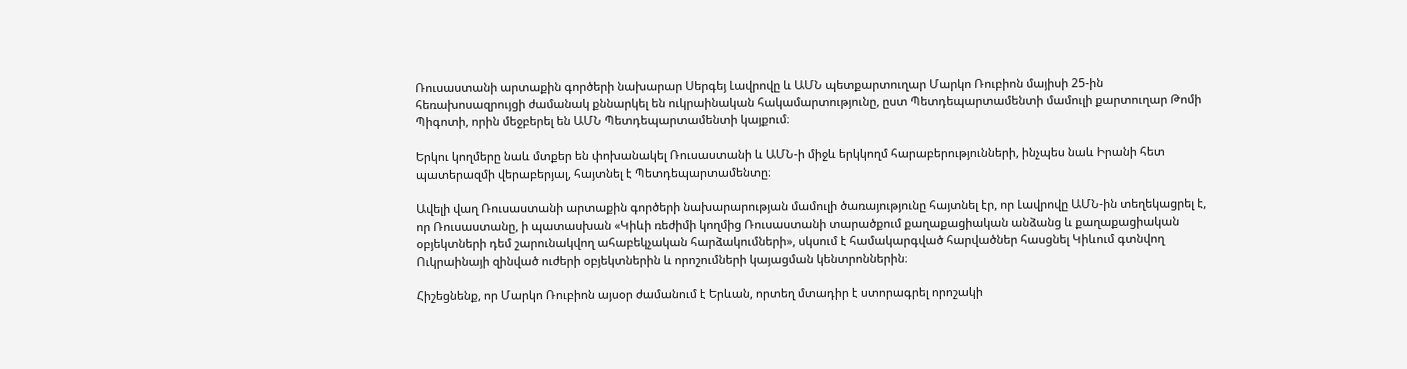Ռուսաստանի արտաքին գործերի նախարար Սերգեյ Լավրովը և ԱՄՆ պետքարտուղար Մարկո Ռուբիոն մայիսի 25-ին հեռախոսազրույցի ժամանակ քննարկել են ուկրաինական հակամարտությունը, ըստ Պետդեպարտամենտի մամուլի քարտուղար Թոմի Պիգոտի, որին մեջբերել են ԱՄՆ Պետդեպարտամենտի կայքում։

Երկու կողմերը նաև մտքեր են փոխանակել Ռուսաստանի և ԱՄՆ-ի միջև երկկողմ հարաբերությունների, ինչպես նաև Իրանի հետ պատերազմի վերաբերյալ, հայտնել է Պետդեպարտամենտը։

Ավելի վաղ Ռուսաստանի արտաքին գործերի նախարարության մամուլի ծառայությունը հայտնել էր, որ Լավրովը ԱՄՆ-ին տեղեկացրել է, որ Ռուսաստանը, ի պատասխան «Կիևի ռեժիմի կողմից Ռուսաստանի տարածքում քաղաքացիական անձանց և քաղաքացիական օբյեկտների դեմ շարունակվող ահաբեկչական հարձակումների», սկսում է համակարգված հարվածներ հասցնել Կիևում գտնվող Ուկրաինայի զինված ուժերի օբյեկտներին և որոշումների կայացման կենտրոններին։

Հիշեցնենք, որ Մարկո Ռուբիոն այսօր ժամանում է Երևան, որտեղ մտադիր է ստորագրել որոշակի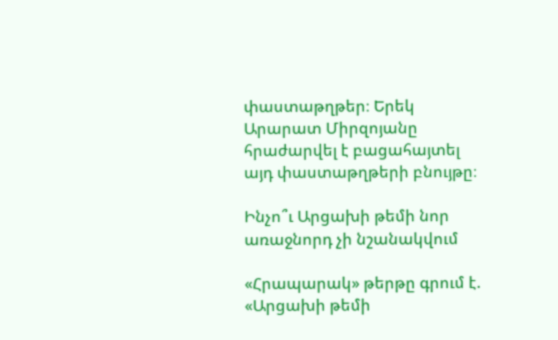փաստաթղթեր։ Երեկ Արարատ Միրզոյանը հրաժարվել է բացահայտել այդ փաստաթղթերի բնույթը։

Ինչո՞ւ Արցախի թեմի նոր առաջնորդ չի նշանակվում

«Հրապարակ» թերթը գրում է. «Արցախի թեմի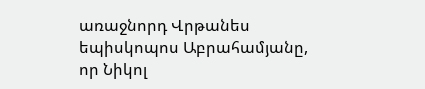առաջնորդ Վրթանես եպիսկոպոս Աբրահամյանը, որ Նիկոլ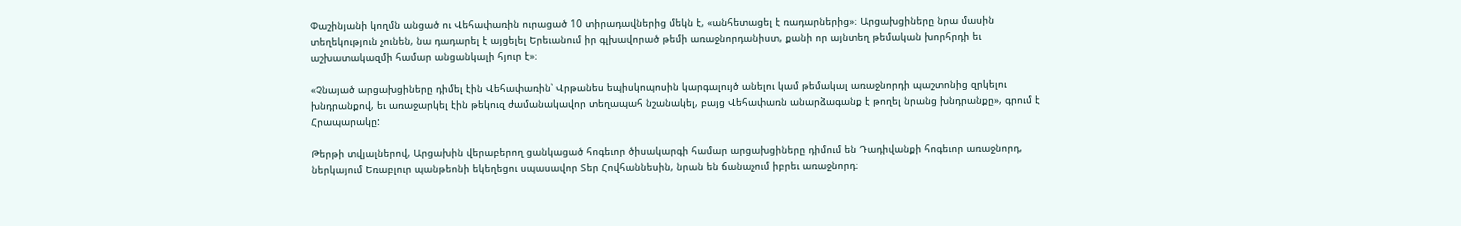Փաշինյանի կողմն անցած ու Վեհափառին ուրացած 10 տիրադավներից մեկն է, «անհետացել է ռադարներից»։ Արցախցիները նրա մասին տեղեկություն չունեն, նա դադարել է այցելել Երեւանում իր գլխավորած թեմի առաջնորդանիստ, քանի որ այնտեղ թեմական խորհրդի եւ աշխատակազմի համար անցանկալի հյուր է»։

«Չնայած արցախցիները դիմել էին Վեհափառին՝ Վրթանես եպիսկոպոսին կարգալույծ անելու կամ թեմակալ առաջնորդի պաշտոնից զրկելու խնդրանքով, եւ առաջարկել էին թեկուզ ժամանակավոր տեղապահ նշանակել, բայց Վեհափառն անարձագանք է թողել նրանց խնդրանքը», գրում է Հրապարակը:

Թերթի տվյալներով, Արցախին վերաբերող ցանկացած հոգեւոր ծիսակարգի համար արցախցիները դիմում են Դադիվանքի հոգեւոր առաջնորդ, ներկայում Եռաբլուր պանթեոնի եկեղեցու սպասավոր Տեր Հովհաննեսին, նրան են ճանաչում իբրեւ առաջնորդ։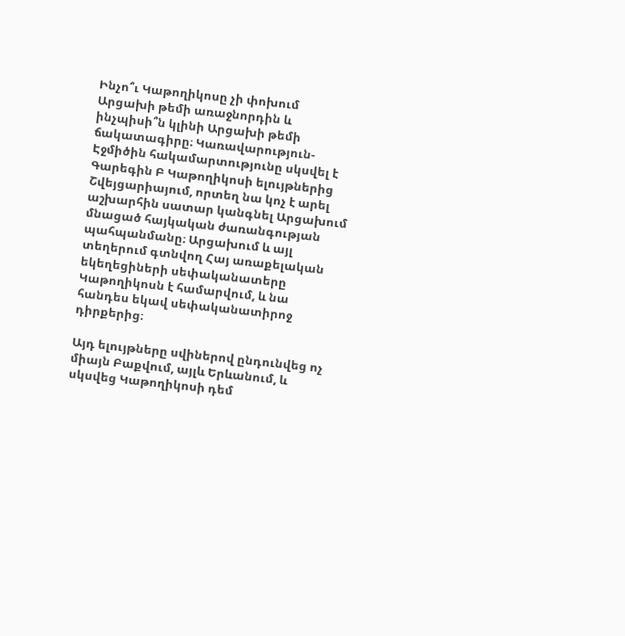Ինչո՞ւ Կաթողիկոսը չի փոխում Արցախի թեմի առաջնորդին և ինչպիսի՞ն կլինի Արցախի թեմի ճակատագիրը։ Կառավարություն-Էջմիծին հակամարտությունը սկսվել է Գարեգին Բ Կաթողիկոսի ելույթներից Շվեյցարիայում, որտեղ նա կոչ է արել աշխարհին սատար կանգնել Արցախում մնացած հայկական ժառանգության պահպանմանը։ Արցախում և այլ տեղերում գտնվող Հայ առաքելական եկեղեցիների սեփականատերը Կաթողիկոսն է համարվում, և նա հանդես եկավ սեփականատիրոջ դիրքերից։

Այդ ելույթները սվիներով ընդունվեց ոչ միայն Բաքվում, այլև Երևանում, և սկսվեց Կաթողիկոսի դեմ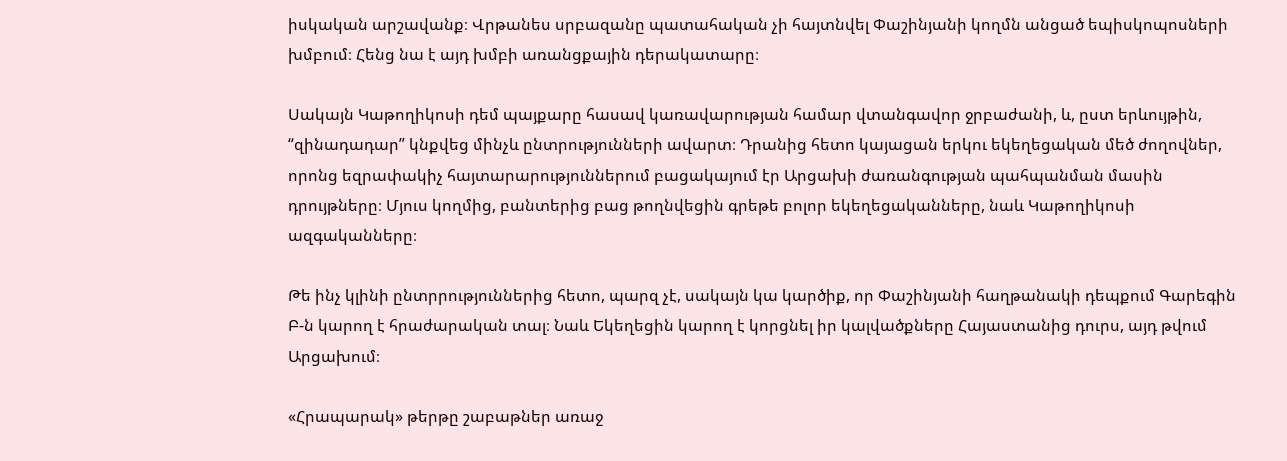իսկական արշավանք։ Վրթանես սրբազանը պատահական չի հայտնվել Փաշինյանի կողմն անցած եպիսկոպոսների խմբում։ Հենց նա է այդ խմբի առանցքային դերակատարը։

Սակայն Կաթողիկոսի դեմ պայքարը հասավ կառավարության համար վտանգավոր ջրբաժանի, և, ըստ երևույթին, “զինադադար” կնքվեց մինչև ընտրությունների ավարտ։ Դրանից հետո կայացան երկու եկեղեցական մեծ ժողովներ, որոնց եզրափակիչ հայտարարություններում բացակայում էր Արցախի ժառանգության պահպանման մասին դրույթները։ Մյուս կողմից, բանտերից բաց թողնվեցին գրեթե բոլոր եկեղեցականները, նաև Կաթողիկոսի ազգականները։

Թե ինչ կլինի ընտրրություններից հետո, պարզ չէ, սակայն կա կարծիք, որ Փաշինյանի հաղթանակի դեպքում Գարեգին Բ-ն կարող է հրաժարական տալ։ Նաև Եկեղեցին կարող է կորցնել իր կալվածքները Հայաստանից դուրս, այդ թվում Արցախում։

«Հրապարակ» թերթը շաբաթներ առաջ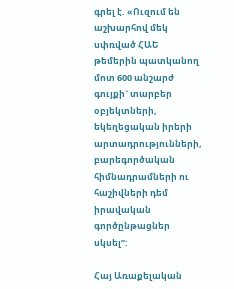գրել է. «Ուզում են աշխարհով մեկ սփռված ՀԱԵ թեմերին պատկանող մոտ 600 անշարժ գույքի` տարբեր օբյեկտների, եկեղեցական իրերի արտադրությունների, բարեգործական հիմնադրամների ու հաշիվների դեմ իրավական գործընթացներ սկսել”:

Հայ Առաքելական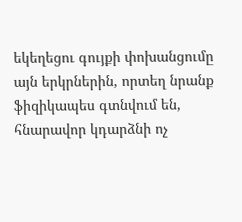եկեղեցու գույքի փոխանցումը այն երկրներին, որտեղ նրանք ֆիզիկապես գտնվում են, հնարավոր կդարձնի ոչ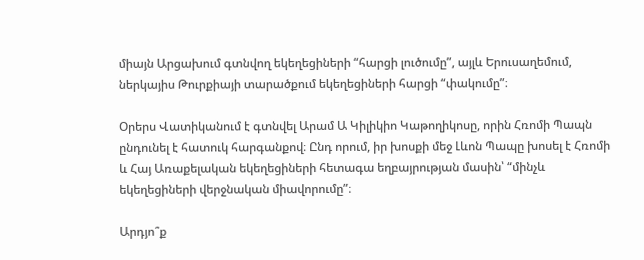միայն Արցախում գտնվող եկեղեցիների “հարցի լուծումը”, այլև Երուսաղեմում, ներկայիս Թուրքիայի տարածքում եկեղեցիների հարցի “փակումը”։

Օրերս Վատիկանում է գտնվել Արամ Ա Կիլիկիո Կաթողիկոսը, որին Հռոմի Պապն ընդունել է հատուկ հարգանքով։ Ընդ որում, իր խոսքի մեջ Լևոն Պապը խոսել է Հռոմի և Հայ Առաքելական եկեղեցիների հետագա եղբայրության մասին՝ “մինչև եկեղեցիների վերջնական միավորումը”։

Արդյո՞ք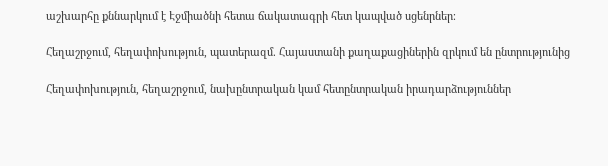աշխարհը քննարկում է Էջմիածնի հետա ճակատագրի հետ կապված սցենրներ։

Հեղաշրջում, հեղափոխություն, պատերազմ. Հայաստանի քաղաքացիներին զրկում են ընտրությունից

Հեղափոխություն, հեղաշրջում, նախընտրական կամ հետընտրական իրադարձություններ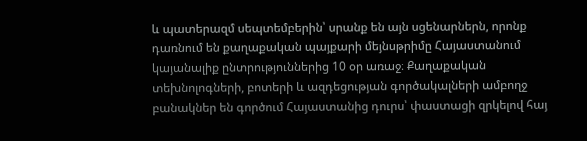և պատերազմ սեպտեմբերին՝ սրանք են այն սցենարներն, որոնք դառնում են քաղաքական պայքարի մեյնսթրիմը Հայաստանում կայանալիք ընտրություններից 10 օր առաջ։ Քաղաքական տեխնոլոգների, բոտերի և ազդեցության գործակալների ամբողջ բանակներ են գործում Հայաստանից դուրս՝ փաստացի զրկելով հայ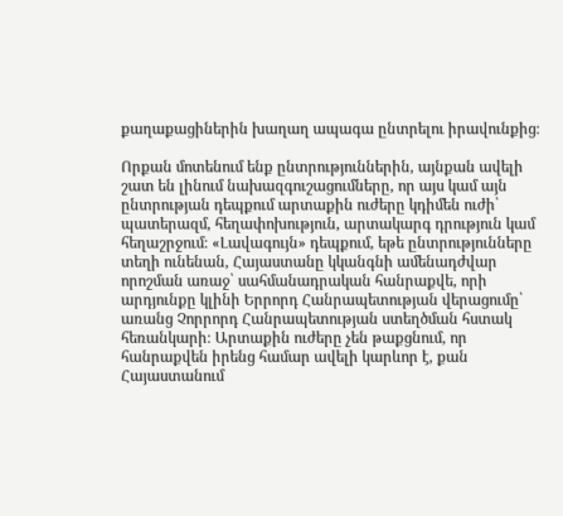քաղաքացիներին խաղաղ ապագա ընտրելու իրավունքից։

Որքան մոտենում ենք ընտրություններին, այնքան ավելի շատ են լինում նախազգուշացումները, որ այս կամ այն ընտրության դեպքում արտաքին ուժերը կդիմեն ուժի՝ պատերազմ, հեղափոխություն, արտակարգ դրություն կամ հեղաշրջում։ «Լավագույն» դեպքում, եթե ընտրությունները տեղի ունենան, Հայաստանը կկանգնի ամենադժվար որոշման առաջ՝ սահմանադրական հանրաքվե, որի արդյունքը կլինի Երրորդ Հանրապետության վերացումը՝ առանց Չորրորդ Հանրապետության ստեղծման հստակ հեռանկարի։ Արտաքին ուժերը չեն թաքցնում, որ հանրաքվեն իրենց համար ավելի կարևոր է, քան Հայաստանում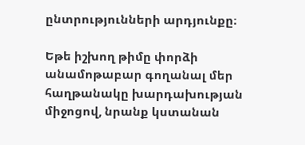ընտրությունների արդյունքը։

Եթե իշխող թիմը փորձի անամոթաբար գողանալ մեր հաղթանակը խարդախության միջոցով, նրանք կստանան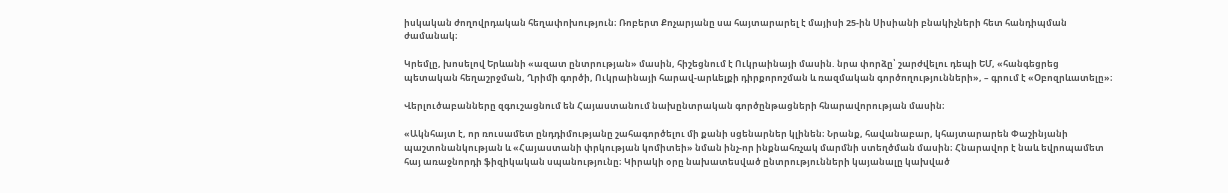իսկական ժողովրդական հեղափոխություն։ Ռոբերտ Քոչարյանը սա հայտարարել է մայիսի 25-ին Սիսիանի բնակիչների հետ հանդիպման ժամանակ։

Կրեմլը, խոսելով Երևանի «ազատ ընտրության» մասին, հիշեցնում է Ուկրաինայի մասին. նրա փորձը՝ շարժվելու դեպի ԵՄ, «հանգեցրեց պետական հեղաշրջման, Ղրիմի գործի, Ուկրաինայի հարավ-արևելքի դիրքորոշման և ռազմական գործողությունների», – գրում է «Օբոզրևատելը»։

Վերլուծաբանները զգուշացնում են Հայաստանում նախընտրական գործընթացների հնարավորության մասին։

«Ակնհայտ է, որ ռուսամետ ընդդիմությանը շահագործելու մի քանի սցենարներ կլինեն։ Նրանք, հավանաբար, կհայտարարեն Փաշինյանի պաշտոնանկության և «Հայաստանի փրկության կոմիտեի» նման ինչ-որ ինքնահռչակ մարմնի ստեղծման մասին։ Հնարավոր է նաև եվրոպամետ հայ առաջնորդի ֆիզիկական սպանությունը։ Կիրակի օրը նախատեսված ընտրությունների կայանալը կախված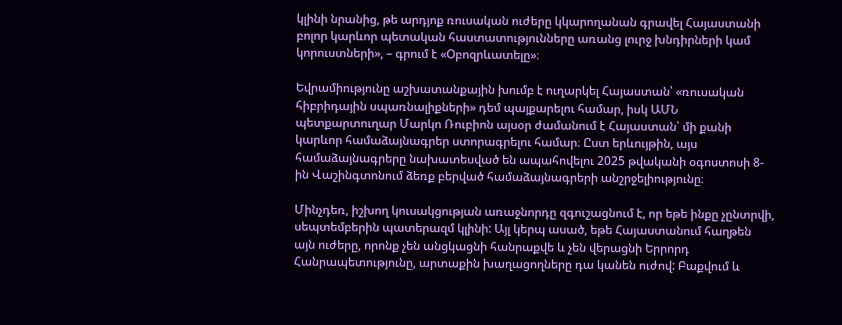կլինի նրանից, թե արդյոք ռուսական ուժերը կկարողանան գրավել Հայաստանի բոլոր կարևոր պետական հաստատությունները առանց լուրջ խնդիրների կամ կորուստների», – գրում է «Օբոզրևատելը»։

Եվրամիությունը աշխատանքային խումբ է ուղարկել Հայաստան՝ «ռուսական հիբրիդային սպառնալիքների» դեմ պայքարելու համար, իսկ ԱՄՆ պետքարտուղար Մարկո Ռուբիոն այսօր ժամանում է Հայաստան՝ մի քանի կարևոր համաձայնագրեր ստորագրելու համար։ Ըստ երևույթին, այս համաձայնագրերը նախատեսված են ապահովելու 2025 թվականի օգոստոսի 8-ին Վաշինգտոնում ձեռք բերված համաձայնագրերի անշրջելիությունը։

Մինչդեռ, իշխող կուսակցության առաջնորդը զգուշացնում է, որ եթե ինքը չընտրվի, սեպտեմբերին պատերազմ կլինի: Այլ կերպ ասած, եթե Հայաստանում հաղթեն այն ուժերը, որոնք չեն անցկացնի հանրաքվե և չեն վերացնի Երրորդ Հանրապետությունը, արտաքին խաղացողները դա կանեն ուժով: Բաքվում և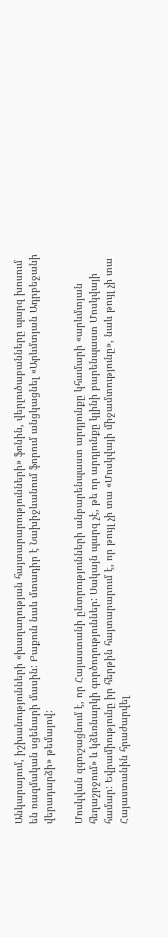Անկարայում, իշխանությունների «խաղաղության հայտարարությունների» ֆոնին, վերլուծաբանները պարզ խոսում են ռազմական սցենարի մասին: Բաքուն նաև մտադիր է Նախիջևանում ֆորում անցկացնել «Արևմտյան Ադրբեջանի վերադարձի» թեմայով:

Մոսկվան զգուշացնում է, որ Հայաստանի ընտրությունների անբարենպաստ արդյունքը կհամարի «արևմտյան հեղաշրջում» և կձեռնարկի գործողություններ: Սակայն պարզ չէ, թե որ արդյունքը կլինի բարենպաստ Մոսկվայի համար: Եվրամիությունը իր հերթին հայտարարում է, որ թույլ չի տա «Մոսկվայի միջամտությունը», նաև թույլ չի տա Հայաստանին հրաժարվել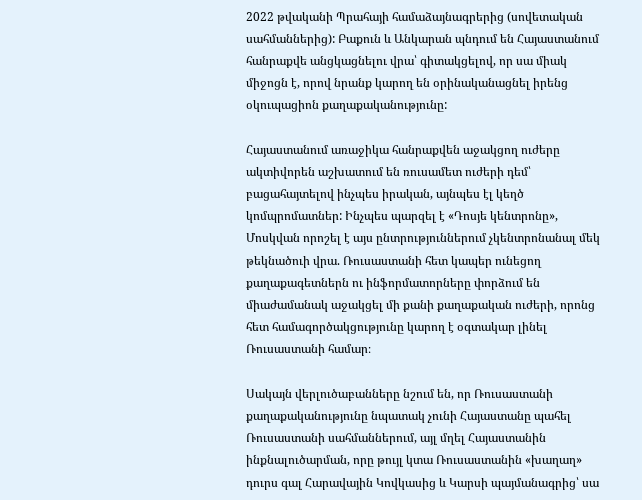2022 թվականի Պրահայի համաձայնագրերից (սովետական սահմաններից): Բաքուն և Անկարան պնդում են Հայաստանում հանրաքվե անցկացնելու վրա՝ գիտակցելով, որ սա միակ միջոցն է, որով նրանք կարող են օրինականացնել իրենց օկուպացիոն քաղաքականությունը:

Հայաստանում առաջիկա հանրաքվեն աջակցող ուժերը ակտիվորեն աշխատում են ռուսամետ ուժերի դեմ՝ բացահայտելով ինչպես իրական, այնպես էլ կեղծ կոմպրոմատներ: Ինչպես պարզել է «Դոսյե կենտրոնը», Մոսկվան որոշել է այս ընտրություններում չկենտրոնանալ մեկ թեկնածուի վրա. Ռուսաստանի հետ կապեր ունեցող քաղաքագետներն ու ինֆորմատորները փորձում են միաժամանակ աջակցել մի քանի քաղաքական ուժերի, որոնց հետ համագործակցությունը կարող է օգտակար լինել Ռուսաստանի համար։

Սակայն վերլուծաբանները նշում են, որ Ռուսաստանի քաղաքականությունը նպատակ չունի Հայաստանը պահել Ռուսաստանի սահմաններում, այլ մղել Հայաստանին ինքնալուծարման, որը թույլ կտա Ռուսաստանին «խաղաղ» դուրս գալ Հարավային Կովկասից և Կարսի պայմանագրից՝ սա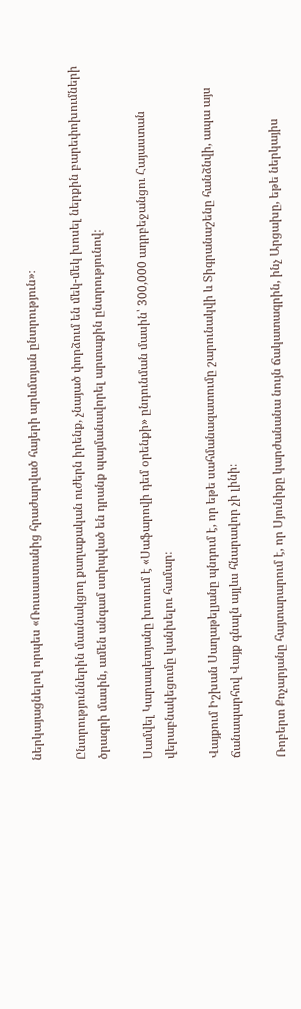ներկայացնելով որպես «Ռուսաստանից հրաժարված հայերի արևմտյան ընտրություն»։

Ընտրություններին մասնակցող քաղաքական ուժերն իրենք, չնայած փորձում են մեկ-մեկ խոսել ներքին բարեփոխումների ծրագրի մասին, ամեն անգամ ստիպված են դրանք պայմանավորել արտաքին ընտրությունով։

Սամվել Կարապետյանը խոսում է «Սաֆարովի դեմ օրենքի» ընդունման մասին՝ 300,000 ադրբեջանցու Հայաստան վերաբնակեցումը կանխելու համար։

Վայքում Իշխան Սաղաթելյանը պնդում է, որ եթե սահմանազատումը շարունակվի և Տիգրանաշենը հանձնվի, ապա այս ճանապարհով Վայք գնալն այլևս հնարավոր չի լինի։

Ռոբերտ Քոչարյանը հայտարարում է, որ Սյունիքը կարժանանա նույն ճակատագրին, ինչ Արցախը, եթե ներկայիս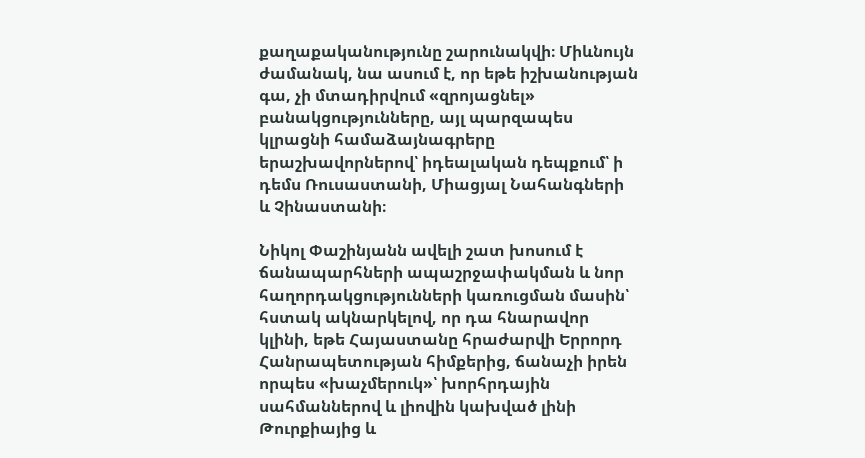քաղաքականությունը շարունակվի։ Միևնույն ժամանակ, նա ասում է, որ եթե իշխանության գա, չի մտադիրվում «զրոյացնել» բանակցությունները, այլ պարզապես կլրացնի համաձայնագրերը երաշխավորներով՝ իդեալական դեպքում՝ ի դեմս Ռուսաստանի, Միացյալ Նահանգների և Չինաստանի։

Նիկոլ Փաշինյանն ավելի շատ խոսում է ճանապարհների ապաշրջափակման և նոր հաղորդակցությունների կառուցման մասին՝ հստակ ակնարկելով, որ դա հնարավոր կլինի, եթե Հայաստանը հրաժարվի Երրորդ Հանրապետության հիմքերից, ճանաչի իրեն որպես «խաչմերուկ»՝ խորհրդային սահմաններով և լիովին կախված լինի Թուրքիայից և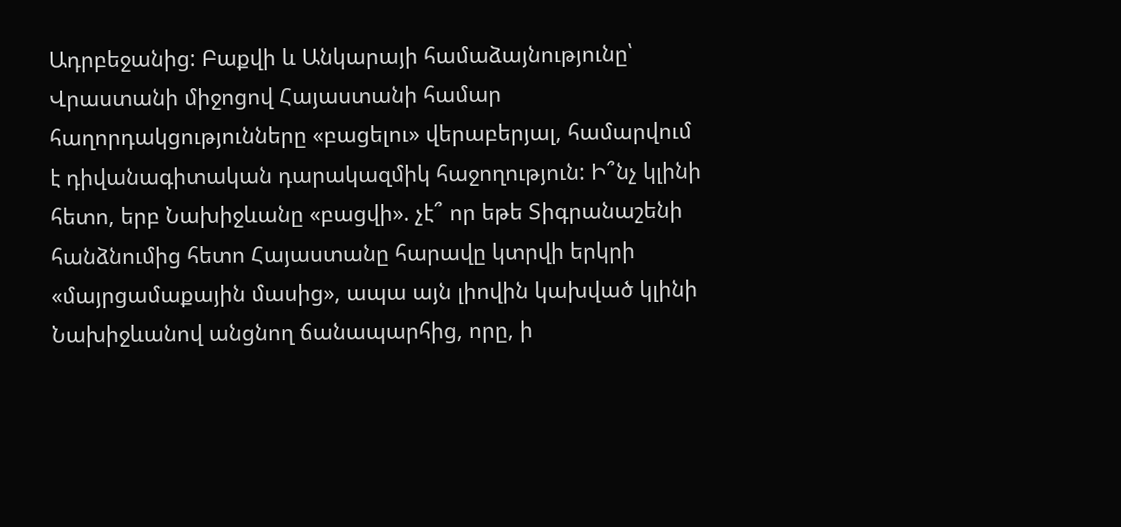Ադրբեջանից: Բաքվի և Անկարայի համաձայնությունը՝ Վրաստանի միջոցով Հայաստանի համար հաղորդակցությունները «բացելու» վերաբերյալ, համարվում է դիվանագիտական դարակազմիկ հաջողություն: Ի՞նչ կլինի հետո, երբ Նախիջևանը «բացվի». չէ՞ որ եթե Տիգրանաշենի հանձնումից հետո Հայաստանը հարավը կտրվի երկրի «մայրցամաքային մասից», ապա այն լիովին կախված կլինի Նախիջևանով անցնող ճանապարհից, որը, ի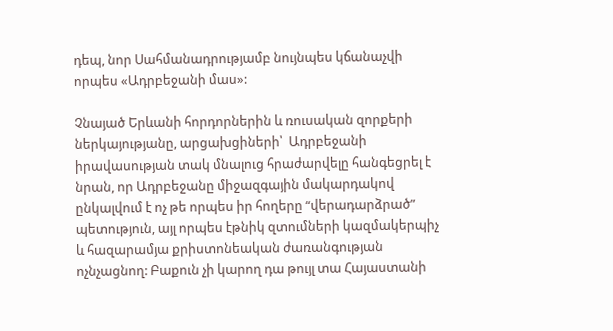դեպ, նոր Սահմանադրությամբ նույնպես կճանաչվի որպես «Ադրբեջանի մաս»:

Չնայած Երևանի հորդորներին և ռուսական զորքերի ներկայությանը, արցախցիների՝  Ադրբեջանի իրավասության տակ մնալուց հրաժարվելը հանգեցրել է նրան, որ Ադրբեջանը միջազգային մակարդակով ընկալվում է ոչ թե որպես իր հողերը “վերադարձրած” պետություն, այլ որպես էթնիկ զտումների կազմակերպիչ և հազարամյա քրիստոնեական ժառանգության ոչնչացնող: Բաքուն չի կարող դա թույլ տա Հայաստանի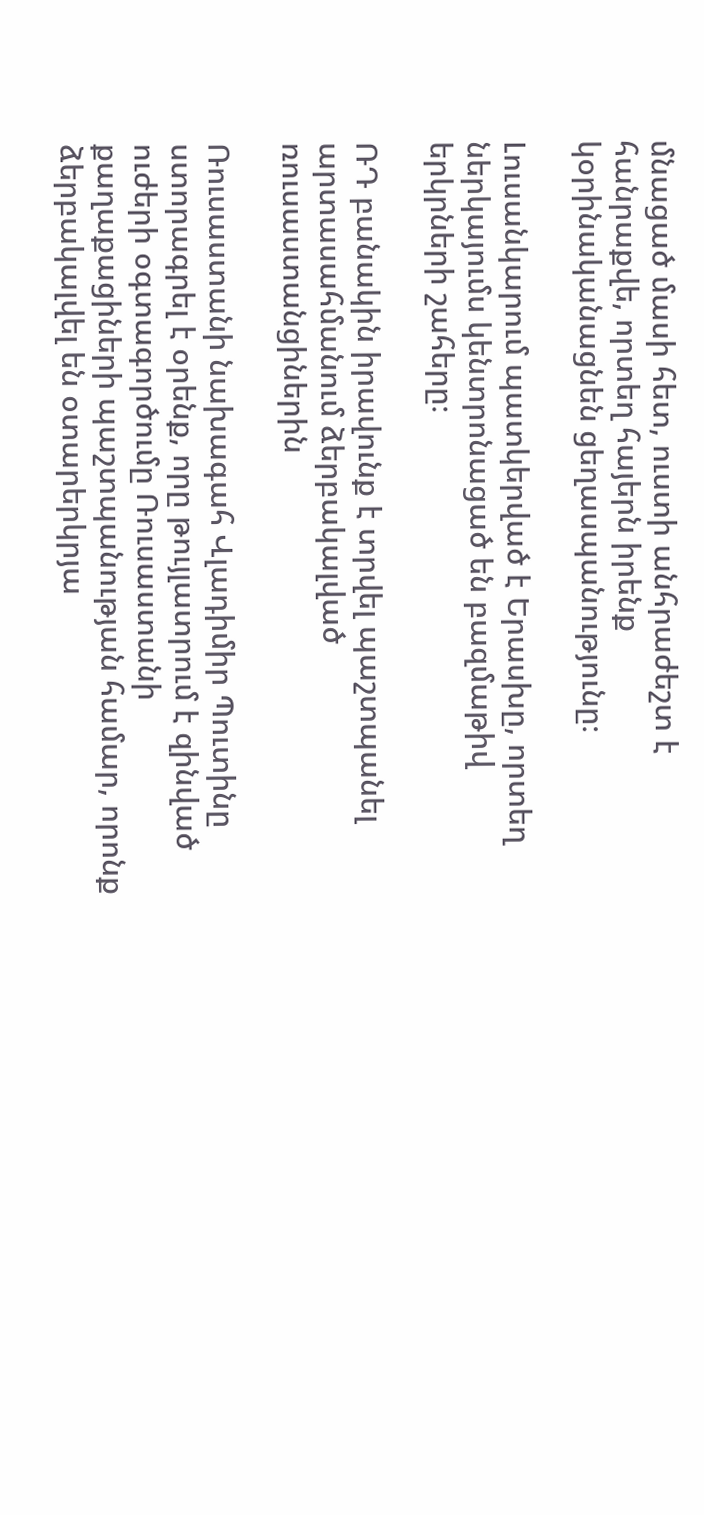մնացած մասի հետ, ուստի անհրաժեշտ է հանրաքվե, որտեղ հայերն իրենք կօրինականացնեն ցեղասպանությունը։

Լուսանկարում պատկերված է Երասխը, որտեղ ներկայումս կենտրոնացած են բազմաթիվ երկրների շահերը։

ՌԴ բանակին իրավունք է տրվել պաշտպանել արտասահմանում ձերբակալված ռուսաստանցիներին

Ռուսաստանի նախագահ Վլադիմիր Պուտինը ստորագրել է օրենք, որը թույլատրում է զինված ուժերի օգտագործումը Ռուսաստանի քաղաքացիների պաշտպանության համար, որոնք ձերբակալվել են օտարերկրյա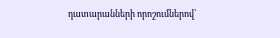դատարանների որոշումներով՝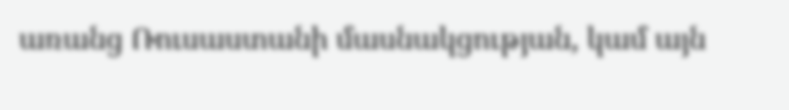առանց Ռուսաստանի մասնակցության, կամ այն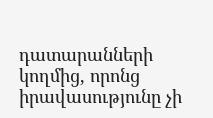դատարանների կողմից, որոնց իրավասությունը չի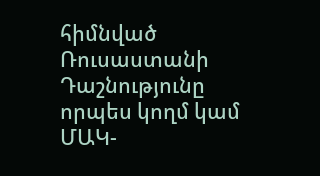հիմնված Ռուսաստանի Դաշնությունը որպես կողմ կամ ՄԱԿ-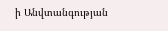ի Անվտանգության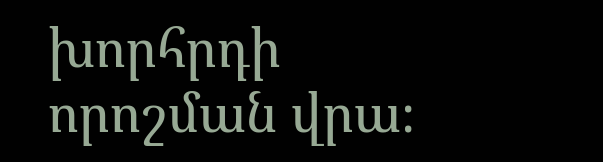խորհրդի որոշման վրա։